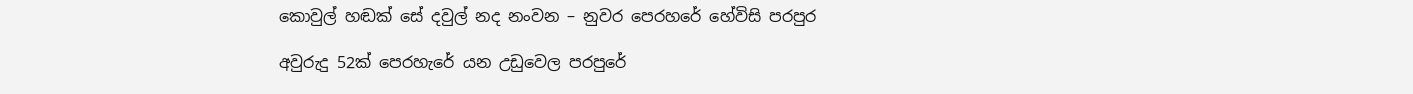කොවුල් හඬක් සේ දවුල් නද නංවන – නුවර පෙරහරේ හේවිසි පරපුර

අවුරුදු 52ක් පෙරහැරේ යන උඩුවෙල පරපුරේ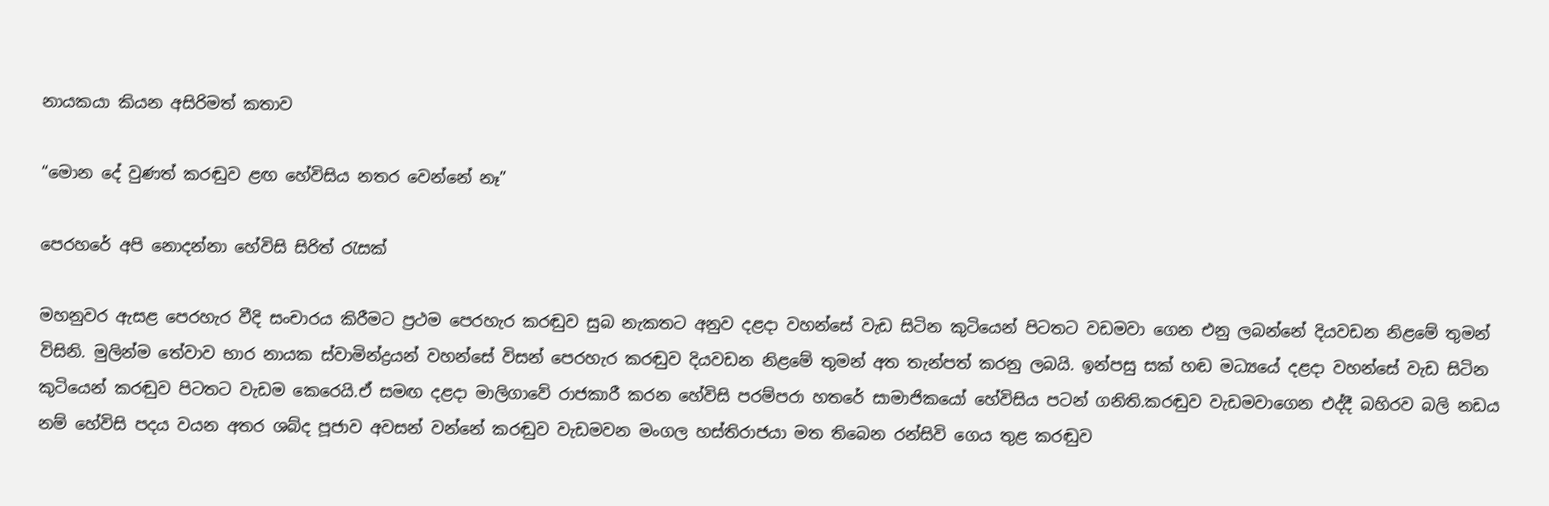නායකයා කියන අසිරිමත් කතාව

“මොන දේ වුණත් කරඬුව ළඟ හේවිසිය නතර වෙන්නේ නෑ”

පෙරහරේ අපි නොදන්නා හේවිසි සිරිත් රැසක්

මහනුවර ඇසළ පෙරහැර වීදි සංචාරය කිරීමට ප්‍රථම පෙරහැර කරඬුව සුබ නැකතට අනුව දළදා වහන්සේ වැඩ සිටින කුටියෙන් පිටතට වඩමවා ගෙන එනු ලබන්නේ දියවඩන නිළමේ තුමන් විසිනි. මුලින්ම තේවාව භාර නායක ස්වාමින්ද්‍රයන් වහන්සේ විසන් පෙරහැර කරඬුව දියවඩන නිළමේ තුමන් අත තැන්පත් කරනු ලබයි. ඉන්පසු සක් හඬ මධ්‍යයේ දළදා වහන්සේ වැඩ සිටින කුටියෙන් කරඬුව පිටතට වැඩම කෙරෙයි.ඒ සමඟ දළදා මාලිගාවේ රාජකාරී කරන හේවිසි පරම්පරා හතරේ සාමාජිකයෝ හේවිසිය පටන් ගනිති.කරඬුව වැඩමවාගෙන එද්දී බහිරව බලි නඩය නම් හේවිසි පදය වයන අතර ශබ්ද පූජාව අවසන් වන්නේ කරඬුව වැඩමවන මංගල හස්තිරාජයා මත තිබෙන රන්සිවි ගෙය තුළ කරඬුව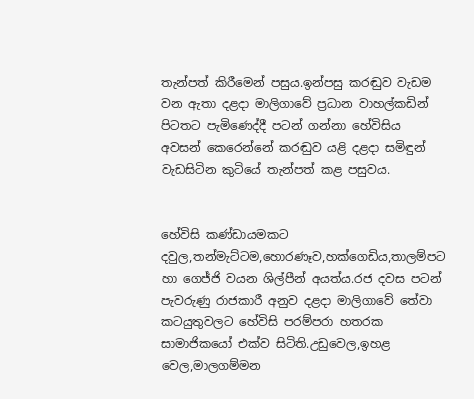තැන්පත් කිරීමෙන් පසුය.ඉන්පසු කරඬුව වැඩම වන ඇතා දළදා මාලිගාවේ ප්‍රධාන වාහල්කඩින් පිටතට පැමිණෙද්දී පටන් ගන්නා හේවිසිය අවසන් කෙරෙන්නේ කරඬුව යළි දළදා සමිඳුන් වැඩසිටින කුටියේ තැන්පත් කළ පසුවය.


හේවිසි කණ්ඩායමකට දවුල,තන්මැට්ටම,හොරණෑව,හක්ගෙඩිය,තාලම්පට හා ගෙජ්ජි වයන ශිල්පීන් අයත්ය.රජ දවස පටන් පැවරුණු රාජකාරී අනුව දළදා මාලිගාවේ තේවා කටයුතුවලට හේවිසි පරම්පරා හතරක සාමාජිකයෝ එක්ව සිටිති.උඩුවෙල,ඉහළ වෙල,මාලගම්මන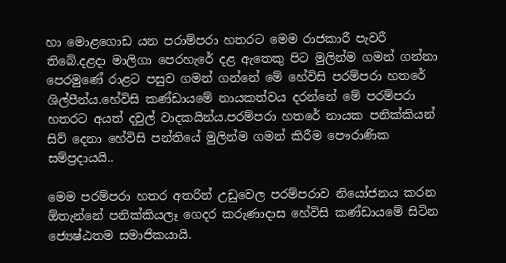හා මොළගොඩ යන පරාම්පරා හතරට මෙම රාජකාරී පැවරී තිබේ.දළදා මාලිගා පෙරහැරේ දළ ඇතෙකු පිට මුලින්ම ගමන් ගන්නා පෙරමුණේ රාළට පසුව ගමන් ගන්නේ මේ හේවිසි පරම්පරා හතරේ ශිල්පීන්ය.හේවිසි කණ්ඩායමේ නායකත්වය දරන්නේ මේ පරම්පරා හතරට අයත් දවුල් වාදකයින්ය.පරම්පරා හතරේ නායක පනික්කියන් සිව් දෙනා හේවිසි පන්තියේ මුලින්ම ගමන් කිරීම පෞරාණික සම්ප්‍රදායයි..

මෙම පරම්පරා හතර අතරින් උඩුවෙල පරම්පරාව නියෝජනය කරන ඕතැන්නේ පනික්කියලෑ ගෙදර කරුණාදාස හේවිසි කණ්ඩායමේ සිටින ජ්‍යෙෂ්ඨතම සමාජිකයායි.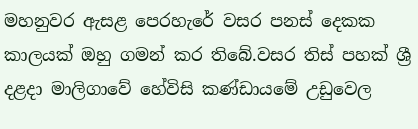මහනුවර ඇසළ පෙරහැරේ වසර පනස් දෙකක කාලයක් ඔහු ගමන් කර තිබේ.වසර තිස් පහක් ශ්‍රී දළදා මාලිගාවේ හේවිසි කණ්ඩායමේ උඩුවෙල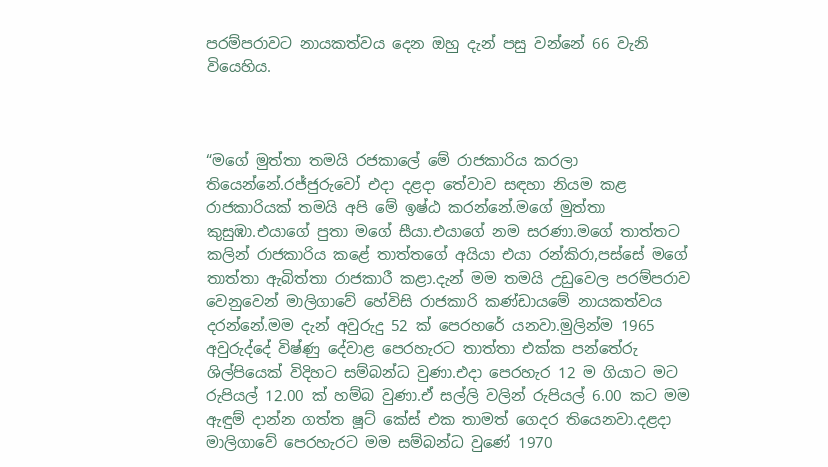පරම්පරාවට නායකත්වය දෙන ඔහු දැන් පසු වන්නේ 66 වැනි වියෙහිය.



“මගේ මුත්තා තමයි රජකාලේ මේ රාජකාරිය කරලා තියෙන්නේ.රජ්ජුරුවෝ එදා දළදා තේවාව සඳහා නියම කළ රාජකාරියක් තමයි අපි මේ ඉෂ්ඨ කරන්නේ.මගේ මුත්තා කුසුඹා.එයාගේ පුතා මගේ සීයා.එයාගේ නම සරණා.මගේ තාත්තට කලින් රාජකාරිය කළේ තාත්තගේ අයියා එයා රන්කිරා,පස්සේ මගේ තාත්තා ඇබිත්තා රාජකාරී කළා.දැන් මම තමයි උඩුවෙල පරම්පරාව වෙනුවෙන් මාලිගාවේ හේවිසි රාජකාරි කණ්ඩායමේ නායකත්වය දරන්නේ.මම දැන් අවුරුදු 52 ක් පෙරහරේ යනවා.මුලින්ම 1965 අවුරුද්දේ විෂ්ණු දේවාළ පෙරහැරට තාත්තා එක්ක පන්තේරු ශිල්පියෙක් විදිහට සම්බන්ධ වුණා.එදා පෙරහැර 12 ම ගියාට මට රුපියල් 12.00 ක් හම්බ වුණා.ඒ සල්ලි වලින් රුපියල් 6.00 කට මම ඇඳුම් දාන්න ගත්ත ෂූට් කේස් එක තාමත් ගෙදර තියෙනවා.දළදා මාලිගාවේ පෙරහැරට මම සම්බන්ධ වුණේ 1970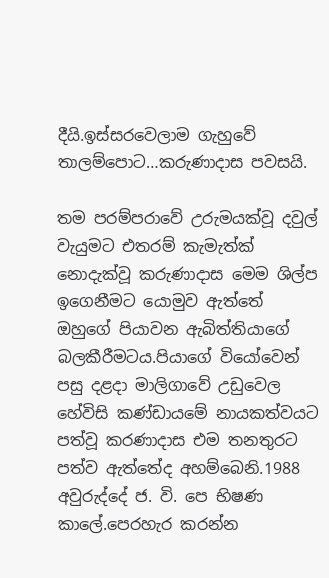දීයි.ඉස්සරවෙලාම ගැහුවේ තාලම්පොට…කරුණාදාස පවසයි.

තම පරම්පරාවේ උරුමයක්වූ දවුල් වැයුමට එතරම් කැමැත්ක් නොදැක්වූ කරුණාදාස මෙම ශිල්ප ඉගෙනීමට යොමුව ඇත්තේ ඔහුගේ පියාවන ඇබිත්තියාගේ බලකීරීමටය.පියාගේ වියෝවෙන් පසු දළදා මාලිගාවේ උඩුවෙල හේවිසි කණ්ඩායමේ නායකත්වයට පත්වූ කරණාදාස එම තනතුරට පත්ව ඇත්තේද අහම්බෙනි.1988 අවුරුද්දේ ජ. වි. පෙ භිෂණ කාලේ.පෙරහැර කරන්න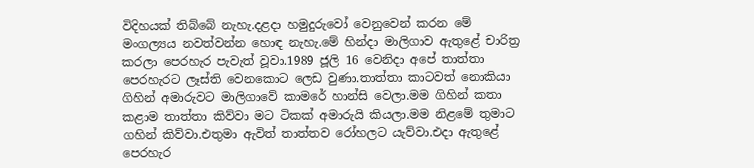විදිහයක් තිබ්බේ නැහැ.දළදා හමුදුරුවෝ වෙනුවෙන් කරන මේ මංගල්‍යය නවත්වන්න හොඳ නැහැ.මේ හින්දා මාලිගාව ඇතුළේ චාරිත්‍ර කරලා පෙරහැර පැවැත් වූවා.1989 ජූලි 16 වෙනිදා අපේ තාත්තා පෙරහැරට ලෑස්ති වෙනකොට ලෙඩ වුණා.තාත්තා කාටවත් නොකියා ගිහින් අමාරුවට මාලිගාවේ කාමරේ හාන්සි වෙලා.මම ගිහින් කතා කළාම තාත්තා කිව්වා මට ටිකක් අමාරුයි කියලා.මම නිළමේ තුමාට ගහින් කිව්වා.එතුමා ඇවිත් තාත්තව රෝහලට යැව්වා.එදා ඇතුළේ පෙරහැර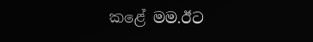කළේ මම.ඊට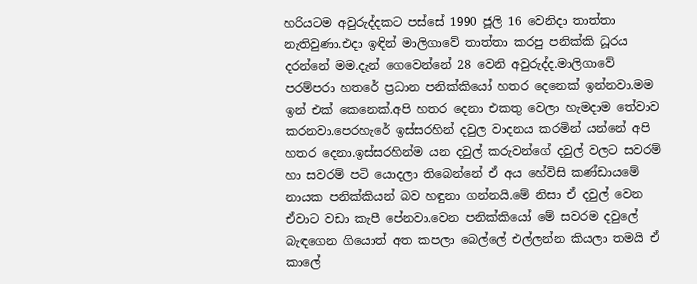හරියටම අවුරුද්දකට පස්සේ 1990 ජූලි 16 වෙනිදා තාත්තා නැතිවුණා.එදා ඉඳින් මාලිගාවේ තාත්තා කරපු පනික්කි ධූරය දරන්නේ මම.දැන් ගෙවෙන්නේ 28 වෙනි අවුරුද්ද.මාලිගාවේ පරම්පරා හතරේ ප්‍රධාන පනික්කියෝ හතර දෙනෙක් ඉන්නවා.මම ඉන් එක් කෙනෙක්.අපි හතර දෙනා එකතු වෙලා හැමදාම තේවාව කරනවා.පෙරහැරේ ඉස්සරහින් දවුල වාදනය කරමින් යන්නේ අපි හතර දෙනා.ඉස්සරහින්ම යන දවුල් කරුවන්ගේ දවුල් වලට සවරම් හා සවරම් පටි යොදලා තිබෙන්නේ ඒ අය හේවිසි කණ්ඩායමේ නායක පනික්කියන් බව හඳුනා ගන්නයි.මේ නිසා ඒ දවුල් වෙන ඒවාට වඩා කැපී පේනවා.වෙන පනික්කියෝ මේ සවරම දවුලේ බැඳගෙන ගියොත් අත කපලා බෙල්ලේ එල්ලන්න කියලා තමයි ඒ කාලේ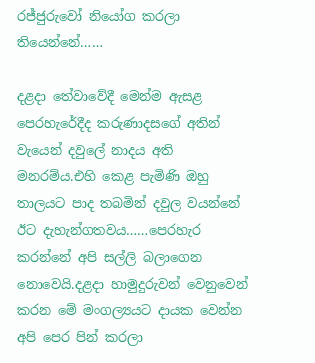රජ්ජුරුවෝ නියෝග කරලා තියෙන්නේ……

දළදා තේවාවේදී මෙන්ම ඇසළ පෙරහැරේදීද කරුණාදසගේ අතින් වැයෙන් දවුලේ නාදය අති මනරම්ය.එහි කෙළ පැමිණි ඔහු තාලයට පාද තබමින් දවුල වයන්නේ ඊට දැහැන්ගතවය……පෙරහැර කරන්නේ අපි සල්ලි බලාගෙන නොවෙයි.දළදා හාමුදුරුවන් වෙනුවෙන් කරන මේ මංගල්‍යයට දායක වෙන්න අපි පෙර පින් කරලා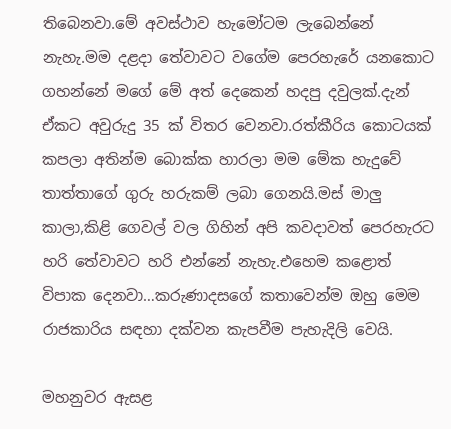තිබෙනවා.මේ අවස්ථාව හැමෝටම ලැබෙන්නේ නැහැ.මම දළදා තේවාවට වගේම පෙරහැරේ යනකොට ගහන්නේ මගේ මේ අත් දෙකෙන් හදපු දවුලක්.දැන් ඒකට අවුරුදු 35 ක් විතර වෙනවා.රත්කීරිය කොටයක් කපලා අතින්ම බොක්ක හාරලා මම මේක හැදුවේ තාත්තාගේ ගුරු හරුකම් ලබා ගෙනයි.මස් මාලු කාලා,කිළි ගෙවල් වල ගිහින් අපි කවදාවත් පෙරහැරට හරි තේවාවට හරි එන්නේ නැහැ.එහෙම කළොත් විපාක දෙනවා…කරුණාදසගේ කතාවෙන්ම ඔහු මෙම රාජකාරිය සඳහා දක්වන කැපවීම පැහැදිලි වෙයි.

මහනුවර ඇසළ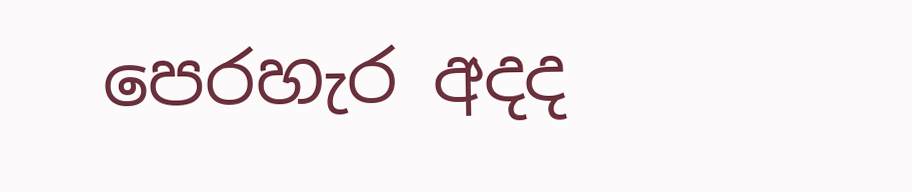පෙරහැර අදද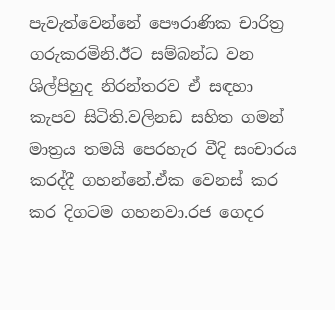පැවැත්වෙන්නේ පෞරාණික චාරිත්‍ර ගරුකරමිනි.ඊට සම්බන්ධ වන ශිල්පිහුද නිරන්තරව ඒ සඳහා කැපව සිටිති.වලිනඩ සහිත ගමන් මාත්‍රය තමයි පෙරහැර වීදි සංචාරය කරද්දී ගහන්නේ.ඒක වෙනස් කර කර දිගටම ගහනවා.රජ ගෙදර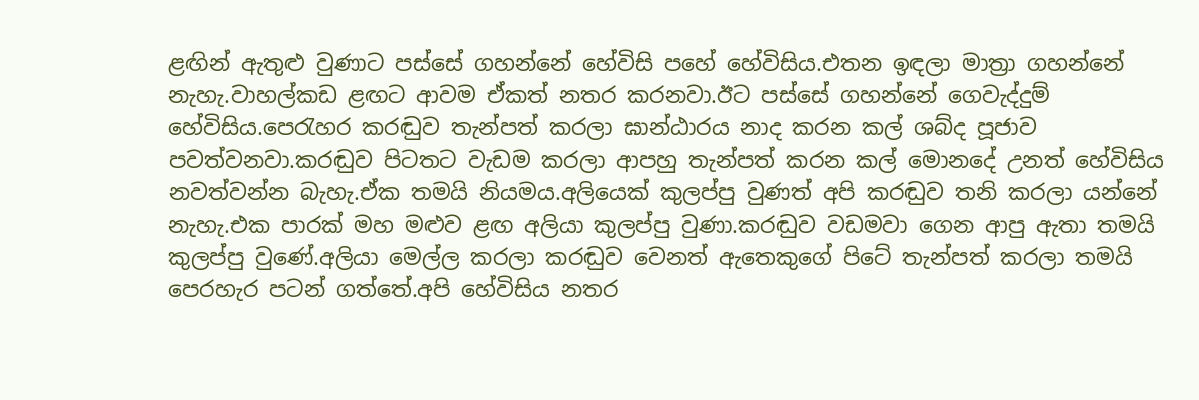ළඟින් ඇතුළු වුණාට පස්සේ ගහන්නේ හේවිසි පහේ හේවිසිය.එතන ඉඳලා මාත්‍රා ගහන්නේ නැහැ.වාහල්කඩ ළඟට ආවම ඒකත් නතර කරනවා.ඊට පස්සේ ගහන්නේ ගෙවැද්දුම් හේවිසිය.පෙරැහර කරඬුව තැන්පත් කරලා ඝාන්ඨාරය නාද කරන කල් ශබ්ද පූජාව පවත්වනවා.කරඬුව පිටතට වැඩම කරලා ආපහු තැන්පත් කරන කල් මොනදේ උනත් හේවිසිය නවත්වන්න බැහැ.ඒක තමයි නියමය.අලියෙක් කුලප්පු වුණත් අපි කරඬුව තනි කරලා යන්නේ නැහැ.එක පාරක් මහ මළුව ළඟ අලියා කුලප්පු වුණා.කරඬුව වඩමවා ගෙන ආපු ඇතා තමයි කුලප්පු වුණේ.අලියා මෙල්ල කරලා කරඬුව වෙනත් ඇතෙකුගේ පිටේ තැන්පත් කරලා තමයි පෙරහැර පටන් ගත්තේ.අපි හේවිසිය නතර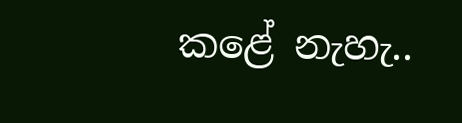කළේ නැහැ..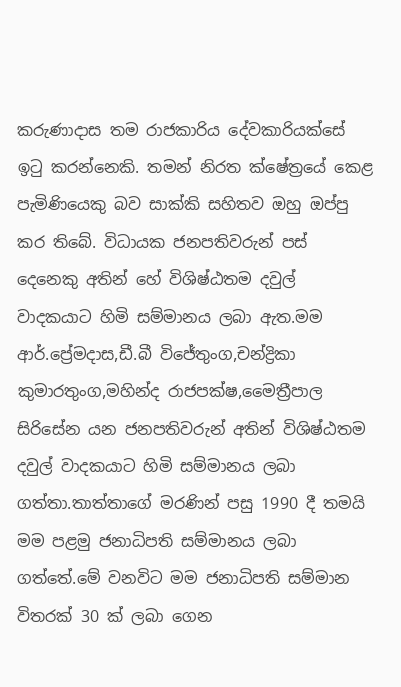කරුණාදාස තම රාජකාරිය දේවකාරියක්සේ ඉටු කරන්නෙකි. තමන් නිරත ක්ෂේත්‍රයේ කෙළ පැමිණියෙකු බව සාක්කි සහිතව ඔහු ඔප්පු කර තිබේ. විධායක ජනපතිවරුන් පස් දෙනෙකු අතින් හේ විශිෂ්ඨතම දවුල් වාදකයාට හිමි සම්මානය ලබා ඇත.මම ආර්.ප්‍රේමදාස,ඩී.බී විජේතුංග,චන්ද්‍රිකා කුමාරතුංග,මහින්ද රාජපක්ෂ,මෛත්‍රීපාල සිරිසේන යන ජනපතිවරුන් අතින් විශිෂ්ඨතම දවුල් වාදකයාට හිමි සම්මානය ලබා ගත්තා.තාත්තාගේ මරණින් පසු 1990 දී තමයි මම පළමු ජනාධිපති සම්මානය ලබා ගත්තේ.මේ වනවිට මම ජනාධිපති සම්මාන විතරක් 30 ක් ලබා ගෙන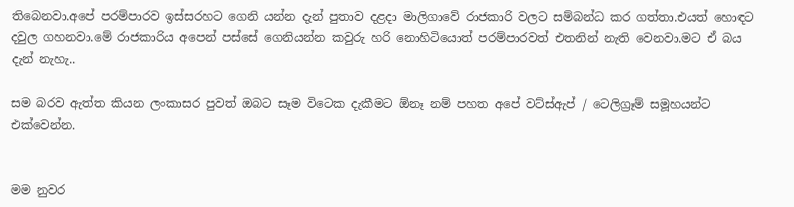තිබෙනවා.අපේ පරම්පාරව ඉස්සරහට ගෙනි යන්න දැන් පුතාව දළදා මාලිගාවේ රාජකාරි වලට සම්බන්ධ කර ගත්තා.එයත් හොඳට දවුල ගහනවා.මේ රාජකාරිය අපෙන් පස්සේ ගෙනියන්න කවුරු හරි නොහිටියොත් පරම්පාරවත් එතනින් නැති වෙනවා.මට ඒ බය දැන් නැහැ..

සම බරව ඇත්ත කියන ලංකාසර පුවත් ඔබට සෑම විටෙක දැකීමට ඕනෑ නම් පහත අපේ වට්ස්ඇප් / ටෙලිග්‍රෑම් සමූහයන්ට එක්වෙන්න.


මම නුවර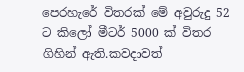පෙරහැරේ විතරක් මේ අවුරුදු 52 ට කිලෝ මීටර් 5000 ක් විතර ගිහින් ඇති.කවදාවත්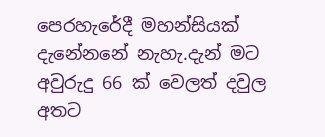පෙරහැරේදී මහන්සියක් දැනේනනේ නැහැ.දැන් මට අවුරුදු 66 ක් වෙලත් දවුල අතට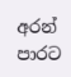අරන් පාරට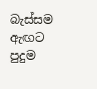බැස්සම ඇඟට පුදුම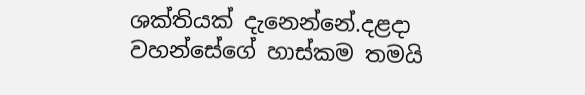ශක්තියක් දැනෙන්නේ.දළදා වහන්සේගේ හාස්කම තමයි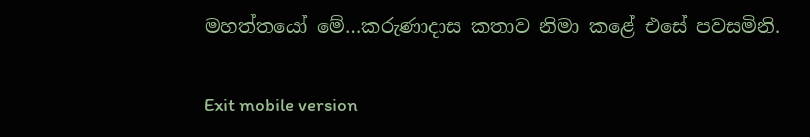මහත්තයෝ මේ…කරුණාදාස කතාව නිමා කළේ එසේ පවසමිනි.

Exit mobile version